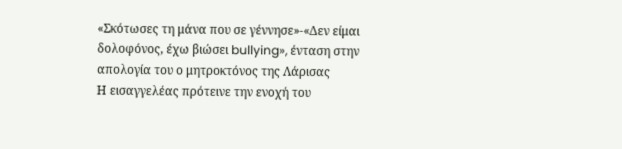«Σκότωσες τη μάνα που σε γέννησε»-«Δεν είμαι δολοφόνος, έχω βιώσει bullying», ένταση στην απολογία του ο μητροκτόνος της Λάρισας
Η εισαγγελέας πρότεινε την ενοχή του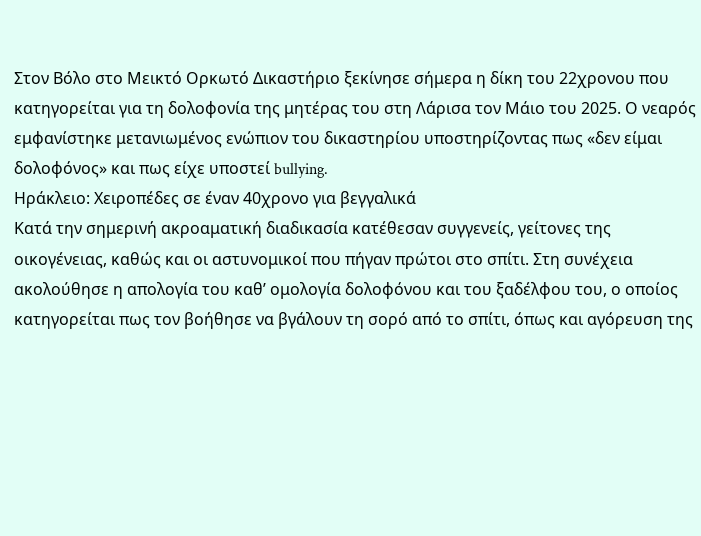Στον Βόλο στο Μεικτό Ορκωτό Δικαστήριο ξεκίνησε σήμερα η δίκη του 22χρονου που κατηγορείται για τη δολοφονία της μητέρας του στη Λάρισα τον Μάιο του 2025. Ο νεαρός εμφανίστηκε μετανιωμένος ενώπιον του δικαστηρίου υποστηρίζοντας πως «δεν είμαι δολοφόνος» και πως είχε υποστεί bullying.
Ηράκλειο: Χειροπέδες σε έναν 40χρονο για βεγγαλικά
Κατά την σημερινή ακροαματική διαδικασία κατέθεσαν συγγενείς, γείτονες της οικογένειας, καθώς και οι αστυνομικοί που πήγαν πρώτοι στο σπίτι. Στη συνέχεια ακολούθησε η απολογία του καθ’ ομολογία δολοφόνου και του ξαδέλφου του, ο οποίος κατηγορείται πως τον βοήθησε να βγάλουν τη σορό από το σπίτι, όπως και αγόρευση της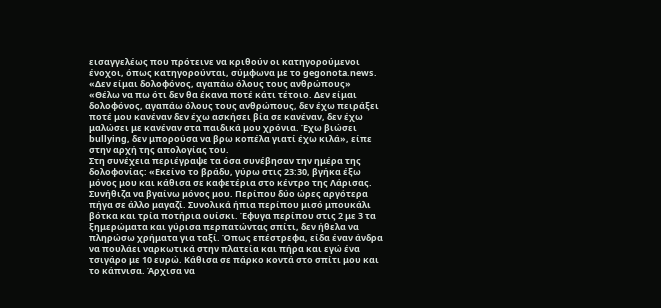εισαγγελέως που πρότεινε να κριθούν οι κατηγορούμενοι ένοχοι, όπως κατηγορούνται, σύμφωνα με το gegonota.news.
«Δεν είμαι δολοφόνος, αγαπάω όλους τους ανθρώπους»
«Θέλω να πω ότι δεν θα έκανα ποτέ κάτι τέτοιο. Δεν είμαι δολοφόνος, αγαπάω όλους τους ανθρώπους, δεν έχω πειράξει ποτέ μου κανέναν δεν έχω ασκήσει βία σε κανέναν, δεν έχω μαλώσει με κανέναν στα παιδικά μου χρόνια. Έχω βιώσει bullying, δεν μπορούσα να βρω κοπέλα γιατί έχω κιλά», είπε στην αρχή της απολογίας του.
Στη συνέχεια περιέγραψε τα όσα συνέβησαν την ημέρα της δολοφονίας: «Εκείνο το βράδυ, γύρω στις 23:30, βγήκα έξω μόνος μου και κάθισα σε καφετέρια στο κέντρο της Λάρισας. Συνήθιζα να βγαίνω μόνος μου. Περίπου δύο ώρες αργότερα πήγα σε άλλο μαγαζί. Συνολικά ήπια περίπου μισό μπουκάλι βότκα και τρία ποτήρια ουίσκι. Έφυγα περίπου στις 2 με 3 τα ξημερώματα και γύρισα περπατώντας σπίτι, δεν ήθελα να πληρώσω χρήματα για ταξί. Όπως επέστρεφα, είδα έναν άνδρα να πουλάει ναρκωτικά στην πλατεία και πήρα και εγώ ένα τσιγάρο με 10 ευρώ. Κάθισα σε πάρκο κοντά στο σπίτι μου και το κάπνισα. Άρχισα να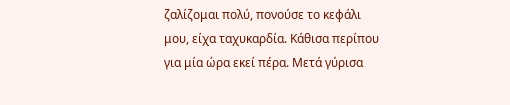ζαλίζομαι πολύ, πονούσε το κεφάλι μου, είχα ταχυκαρδία. Κάθισα περίπου για μία ώρα εκεί πέρα. Μετά γύρισα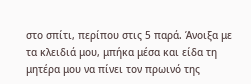στο σπίτι, περίπου στις 5 παρά. Άνοιξα με τα κλειδιά μου, μπήκα μέσα και είδα τη μητέρα μου να πίνει τον πρωινό της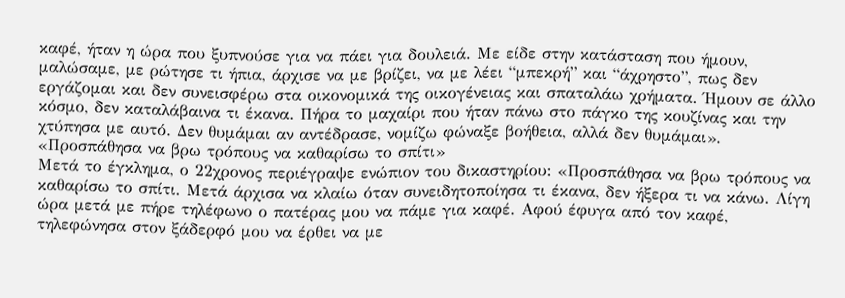καφέ, ήταν η ώρα που ξυπνούσε για να πάει για δουλειά. Με είδε στην κατάσταση που ήμουν, μαλώσαμε, με ρώτησε τι ήπια, άρχισε να με βρίζει, να με λέει “μπεκρή” και “άχρηστο”, πως δεν εργάζομαι και δεν συνεισφέρω στα οικονομικά της οικογένειας και σπαταλάω χρήματα. Ήμουν σε άλλο κόσμο, δεν καταλάβαινα τι έκανα. Πήρα το μαχαίρι που ήταν πάνω στο πάγκο της κουζίνας και την χτύπησα με αυτό. Δεν θυμάμαι αν αντέδρασε, νομίζω φώναξε βοήθεια, αλλά δεν θυμάμαι».
«Προσπάθησα να βρω τρόπους να καθαρίσω το σπίτι»
Μετά το έγκλημα, ο 22χρονος περιέγραψε ενώπιον του δικαστηρίου: «Προσπάθησα να βρω τρόπους να καθαρίσω το σπίτι. Μετά άρχισα να κλαίω όταν συνειδητοποίησα τι έκανα, δεν ήξερα τι να κάνω. Λίγη ώρα μετά με πήρε τηλέφωνο ο πατέρας μου να πάμε για καφέ. Αφού έφυγα από τον καφέ, τηλεφώνησα στον ξάδερφό μου να έρθει να με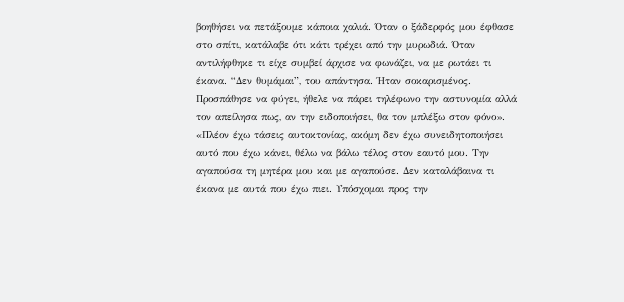βοηθήσει να πετάξουμε κάποια χαλιά. Όταν ο ξάδερφός μου έφθασε στο σπίτι, κατάλαβε ότι κάτι τρέχει από την μυρωδιά. Όταν αντιλήφθηκε τι είχε συμβεί άρχισε να φωνάζει, να με ρωτάει τι έκανα. “Δεν θυμάμαι”, του απάντησα. Ήταν σοκαρισμένος. Προσπάθησε να φύγει, ήθελε να πάρει τηλέφωνο την αστυνομία αλλά τον απείλησα πως, αν την ειδοποιήσει, θα τον μπλέξω στον φόνο».
«Πλέον έχω τάσεις αυτοκτονίας, ακόμη δεν έχω συνειδητοποιήσει αυτό που έχω κάνει, θέλω να βάλω τέλος στον εαυτό μου. Την αγαπούσα τη μητέρα μου και με αγαπούσε. Δεν καταλάβαινα τι έκανα με αυτά που έχω πιει. Υπόσχομαι προς την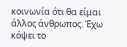κοινωνία ότι θα είμαι άλλος άνθρωπος. Έχω κόψει το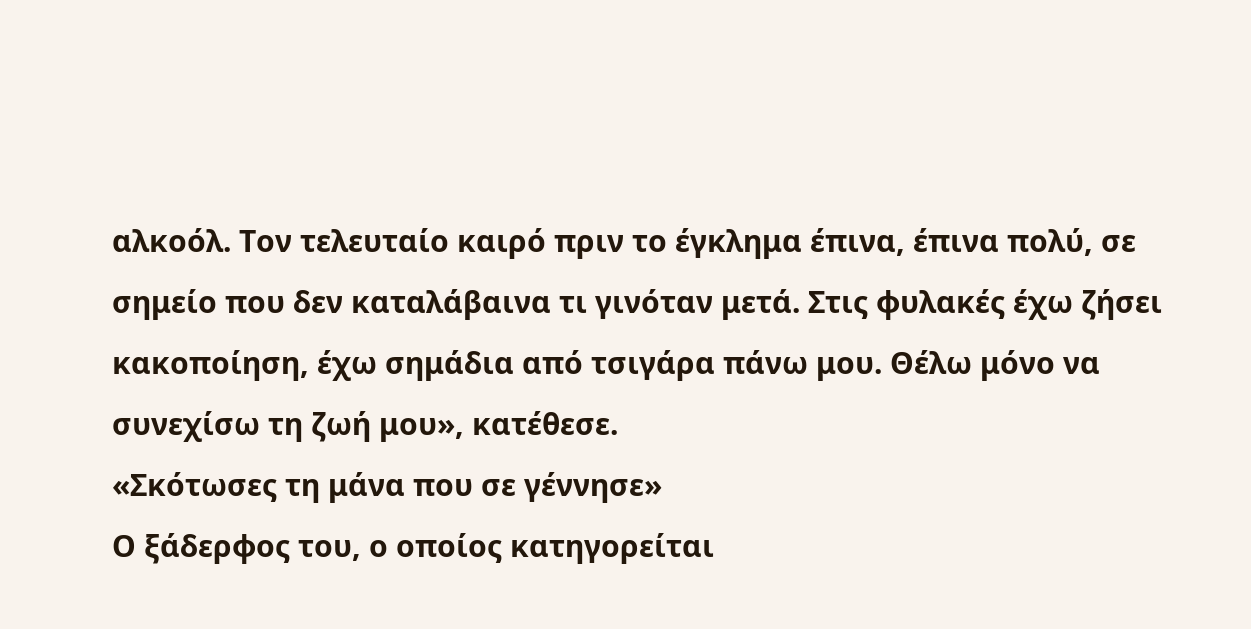αλκοόλ. Τον τελευταίο καιρό πριν το έγκλημα έπινα, έπινα πολύ, σε σημείο που δεν καταλάβαινα τι γινόταν μετά. Στις φυλακές έχω ζήσει κακοποίηση, έχω σημάδια από τσιγάρα πάνω μου. Θέλω μόνο να συνεχίσω τη ζωή μου», κατέθεσε.
«Σκότωσες τη μάνα που σε γέννησε»
Ο ξάδερφος του, ο οποίος κατηγορείται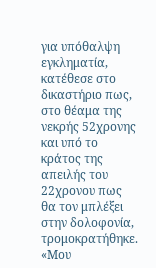για υπόθαλψη εγκληματία, κατέθεσε στο δικαστήριο πως, στο θέαμα της νεκρής 52χρονης και υπό το κράτος της απειλής του 22χρονου πως θα τον μπλέξει στην δολοφονία, τρομοκρατήθηκε.
«Μου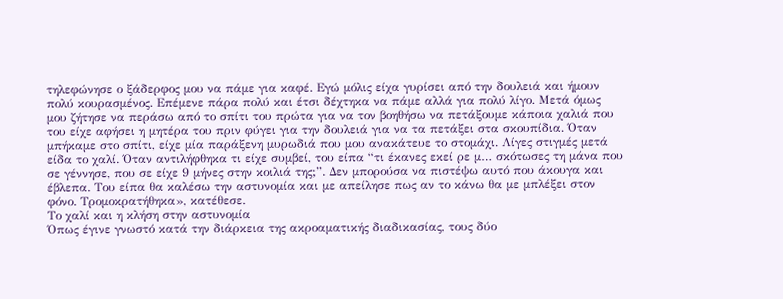τηλεφώνησε ο ξάδερφος μου να πάμε για καφέ. Εγώ μόλις είχα γυρίσει από την δουλειά και ήμουν πολύ κουρασμένος. Επέμενε πάρα πολύ και έτσι δέχτηκα να πάμε αλλά για πολύ λίγο. Μετά όμως μου ζήτησε να περάσω από το σπίτι του πρώτα για να τον βοηθήσω να πετάξουμε κάποια χαλιά που του είχε αφήσει η μητέρα του πριν φύγει για την δουλειά για να τα πετάξει στα σκουπίδια. Όταν μπήκαμε στο σπίτι, είχε μία παράξενη μυρωδιά που μου ανακάτευε το στομάχι. Λίγες στιγμές μετά είδα το χαλί. Όταν αντιλήφθηκα τι είχε συμβεί, του είπα “τι έκανες εκεί ρε μ… σκότωσες τη μάνα που σε γέννησε, που σε είχε 9 μήνες στην κοιλιά της;”. Δεν μπορούσα να πιστέψω αυτό που άκουγα και έβλεπα. Του είπα θα καλέσω την αστυνομία και με απείλησε πως αν το κάνω θα με μπλέξει στον φόνο. Τρομοκρατήθηκα», κατέθεσε.
Το χαλί και η κλήση στην αστυνομία
Όπως έγινε γνωστό κατά την διάρκεια της ακροαματικής διαδικασίας, τους δύο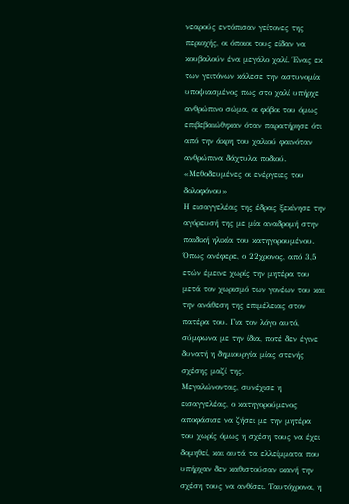νεαρούς εντόπισαν γείτονες της περιοχής, οι όποιοι τους είδαν να κουβαλούν ένα μεγάλο χαλί. Ένας εκ των γειτόνων κάλεσε την αστυνομία υποψιασμένος πως στο χαλί υπήρχε ανθρώπινο σώμα, οι φόβοι του όμως επιβεβαιώθηκαν όταν παρατήρησε ότι από την άκρη του χαλιού φαινόταν ανθρώπινα δάχτυλα ποδιού.
«Μεθοδευμένες οι ενέργειες του δολοφόνου»
Η εισαγγελέας της έδρας ξεκίνησε την αγόρευσή της με μία αναδρομή στην παιδική ηλικία του κατηγορουμένου. Όπως ανέφερε, ο 22χρονος, από 3,5 ετών έμεινε χωρίς την μητέρα του μετά τον χωρισμό των γονέων του και την ανάθεση της επιμέλειας στον πατέρα του. Για τον λόγο αυτό, σύμφωνα με την ίδια, ποτέ δεν έγινε δυνατή η δημιουργία μίας στενής σχέσης μαζί της.
Μεγαλώνοντας, συνέχισε η εισαγγελέας, ο κατηγορούμενος αποφάσισε να ζήσει με την μητέρα του χωρίς όμως η σχέση τους να έχει δομηθεί, και αυτά τα ελλείμματα που υπήρχαν δεν καθιστούσαν ικανή την σχέση τους να ανθίσει. Ταυτόχρονα, η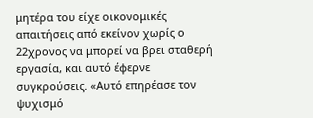μητέρα του είχε οικονομικές απαιτήσεις από εκείνον χωρίς ο 22χρονος να μπορεί να βρει σταθερή εργασία, και αυτό έφερνε συγκρούσεις. «Αυτό επηρέασε τον ψυχισμό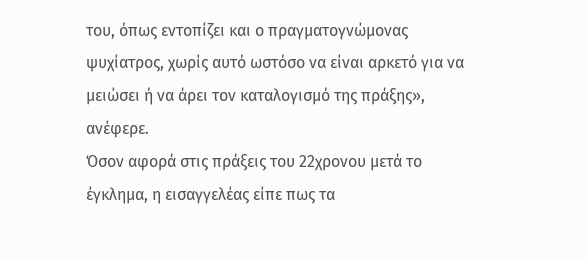του, όπως εντοπίζει και ο πραγματογνώμονας ψυχίατρος, χωρίς αυτό ωστόσο να είναι αρκετό για να μειώσει ή να άρει τον καταλογισμό της πράξης», ανέφερε.
Όσον αφορά στις πράξεις του 22χρονου μετά το έγκλημα, η εισαγγελέας είπε πως τα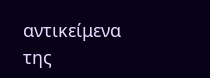αντικείμενα της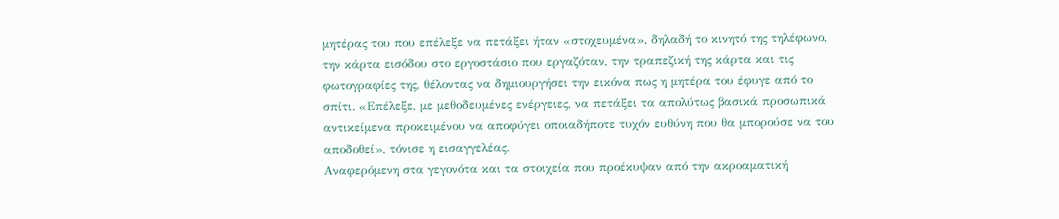μητέρας του που επέλεξε να πετάξει ήταν «στοχευμένα», δηλαδή το κινητό της τηλέφωνο, την κάρτα εισόδου στο εργοστάσιο που εργαζόταν, την τραπεζική της κάρτα και τις φωτογραφίες της, θέλοντας να δημιουργήσει την εικόνα πως η μητέρα του έφυγε από το σπίτι. «Επέλεξε, με μεθοδευμένες ενέργειες, να πετάξει τα απολύτως βασικά προσωπικά αντικείμενα προκειμένου να αποφύγει οποιαδήποτε τυχόν ευθύνη που θα μπορούσε να του αποδοθεί», τόνισε η εισαγγελέας.
Αναφερόμενη στα γεγονότα και τα στοιχεία που προέκυψαν από την ακροαματική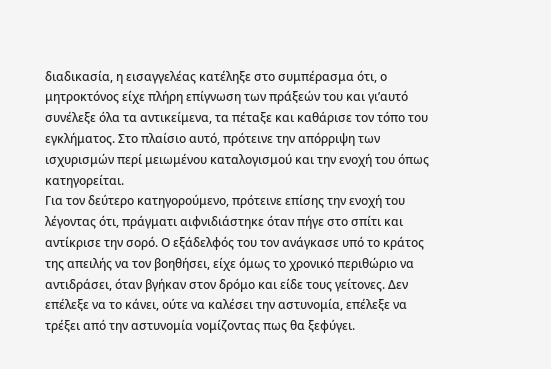διαδικασία, η εισαγγελέας κατέληξε στο συμπέρασμα ότι, ο μητροκτόνος είχε πλήρη επίγνωση των πράξεών του και γι’αυτό συνέλεξε όλα τα αντικείμενα, τα πέταξε και καθάρισε τον τόπο του εγκλήματος. Στο πλαίσιο αυτό, πρότεινε την απόρριψη των ισχυρισμών περί μειωμένου καταλογισμού και την ενοχή του όπως κατηγορείται.
Για τον δεύτερο κατηγορούμενο, πρότεινε επίσης την ενοχή του λέγοντας ότι, πράγματι αιφνιδιάστηκε όταν πήγε στο σπίτι και αντίκρισε την σορό. Ο εξάδελφός του τον ανάγκασε υπό το κράτος της απειλής να τον βοηθήσει, είχε όμως το χρονικό περιθώριο να αντιδράσει, όταν βγήκαν στον δρόμο και είδε τους γείτονες. Δεν επέλεξε να το κάνει, ούτε να καλέσει την αστυνομία, επέλεξε να τρέξει από την αστυνομία νομίζοντας πως θα ξεφύγει.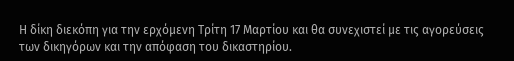Η δίκη διεκόπη για την ερχόμενη Τρίτη 17 Μαρτίου και θα συνεχιστεί με τις αγορεύσεις των δικηγόρων και την απόφαση του δικαστηρίου.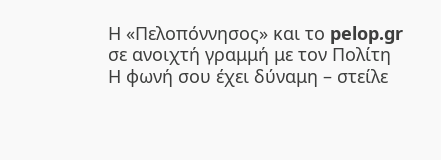Η «Πελοπόννησος» και το pelop.gr σε ανοιχτή γραμμή με τον Πολίτη
Η φωνή σου έχει δύναμη – στείλε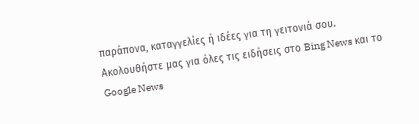παράπονα, καταγγελίες ή ιδέες για τη γειτονιά σου.
Ακολουθήστε μας για όλες τις ειδήσεις στο Bing News και το Google News